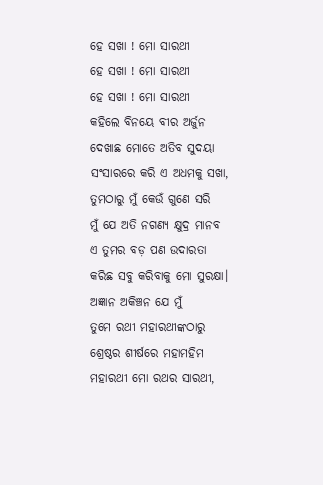ହେ ସଖା ! ମୋ ସାରଥୀ
ହେ ସଖା ! ମୋ ସାରଥୀ
ହେ ସଖା ! ମୋ ସାରଥୀ
କହିଲେ ବିନୟେ ବୀର ଅର୍ଜୁନ
ଦେଖାଛ ମୋତେ ଅତିବ ସୁଦୟା
ସଂସାରରେ କରି ଏ ଅଧମକୁ ସଖା,
ତୁମଠାରୁ ମୁଁ କେଉଁ ଗୁଣେ ସରି
ମୁଁ ଯେ ଅତି ନଗଣ୍ୟ କ୍ଷୁଦ୍ର ମାନବ
ଏ ତୁମର ବଡ଼ ପଣ ଉଦାରତା
କରିଛ ସବୁ କରିବାକୁ ମୋ ସୁରକ୍ଷା।
ଅଜ୍ଞାନ ଅକିଞ୍ଚନ ଯେ ମୁଁ
ତୁମେ ରଥୀ ମହାରଥୀଙ୍କଠାରୁ
ଶ୍ରେଷ୍ଠର ଶୀର୍ଷରେ ମହାମହିମ
ମହାରଥୀ ମୋ ରଥର ସାରଥୀ,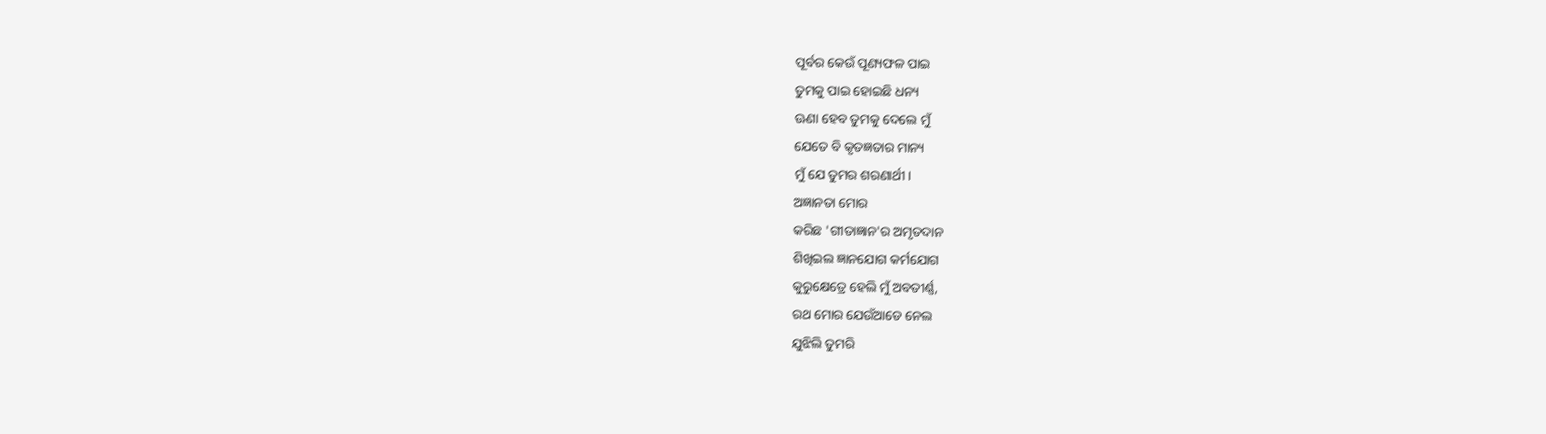ପୂର୍ବର କେଉଁ ପୂଣ୍ୟଫଳ ପାଇ
ତୁମକୁ ପାଇ ହୋଇଛି ଧନ୍ୟ
ଊଣା ହେବ ତୁମକୁ ଦେଲେ ମୁଁ
ଯେତେ ବି କୃତଜ୍ଞତାର ମାନ୍ୟ
ମୁଁ ଯେ ତୁମର ଶରଣାର୍ଥୀ।
ଅଜ୍ଞାନତା ମୋର
କରିଛ 'ଗୀତାଜ୍ଞାନ'ର ଅମୃତଦାନ
ଶିଖିଇଲ ଜ୍ଞାନଯୋଗ କର୍ମଯୋଗ
କୁରୁକ୍ଷେତ୍ରେ ହେଲି ମୁଁ ଅବତୀର୍ଣ୍ଣ,
ରଥ ମୋର ଯେଉଁଆଡେ ନେଲ
ଯୁଝିଲି ତୁମରି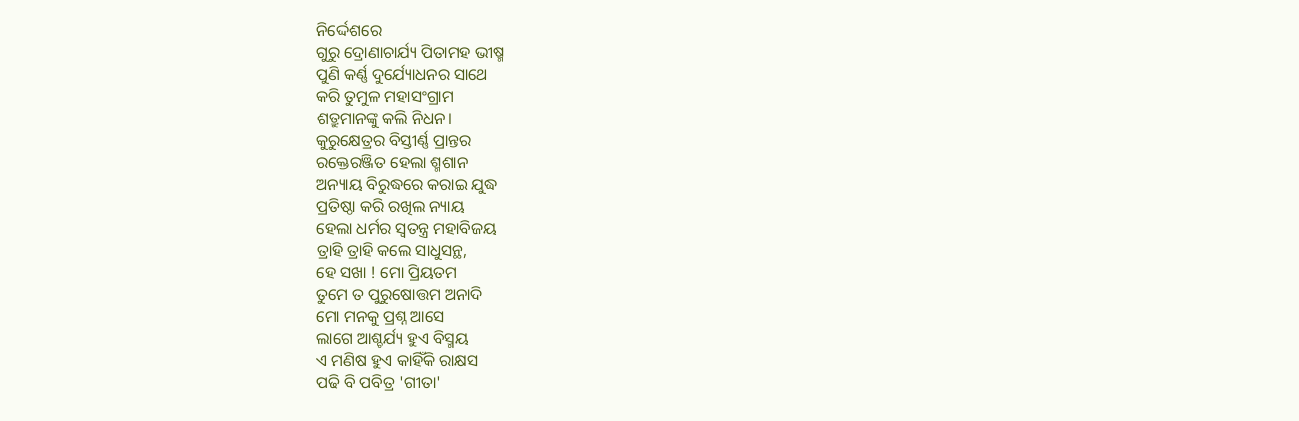ନିର୍ଦ୍ଦେଶରେ
ଗୁରୁ ଦ୍ରୋଣାଚାର୍ଯ୍ୟ ପିତାମହ ଭୀଷ୍ମ
ପୁଣି କର୍ଣ୍ଣ ଦୁର୍ଯ୍ୟୋଧନର ସାଥେ
କରି ତୁମୁଳ ମହାସଂଗ୍ରାମ
ଶତ୍ରୁମାନଙ୍କୁ କଲି ନିଧନ।
କୁରୁକ୍ଷେତ୍ରର ବିସ୍ତୀର୍ଣ୍ଣ ପ୍ରାନ୍ତର
ରକ୍ତେରଞ୍ଜିତ ହେଲା ଶ୍ମଶାନ
ଅନ୍ୟାୟ ବିରୁଦ୍ଧରେ କରାଇ ଯୁଦ୍ଧ
ପ୍ରତିଷ୍ଠା କରି ରଖିଲ ନ୍ୟାୟ
ହେଲା ଧର୍ମର ସ୍ୱତନ୍ତ୍ର ମହାବିଜୟ
ତ୍ରାହି ତ୍ରାହି କଲେ ସାଧୁସନ୍ଥ,
ହେ ସଖା ! ମୋ ପ୍ରିୟତମ
ତୁମେ ତ ପୁରୁଷୋତ୍ତମ ଅନାଦି
ମୋ ମନକୁ ପ୍ରଶ୍ନ ଆସେ
ଲାଗେ ଆଶ୍ଚର୍ଯ୍ୟ ହୁଏ ବିସ୍ମୟ
ଏ ମଣିଷ ହୁଏ କାହିଁକି ରାକ୍ଷସ
ପଢି ବି ପବିତ୍ର 'ଗୀତା'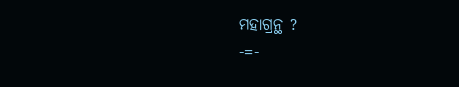ମହାଗ୍ରନ୍ଥ ?
-=-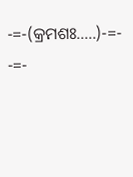-=-(କ୍ରମଶଃ.....)-=- -=-